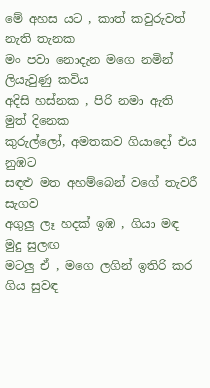මේ අහස යට , කාත් කවුරුවත් නැති තැනක
මං පවා නොදැන මගෙ නමින් ලියැවුණු කවිය
අදිසි හස්නක , පිරි නමා ඇති මුත් දිනෙක
කුරුල්ලෝ, අමතකව ගියාදෝ එය නුඹට
සඳළු මත අහම්බෙන් වගේ තැවරී සැගව
අගුලු ලෑ හදක් ඉඹ , ගියා මඳ මුදු සුලඟ
මටලු ඒ , මගෙ ලගින් ඉතිරි කර ගිය සුවඳ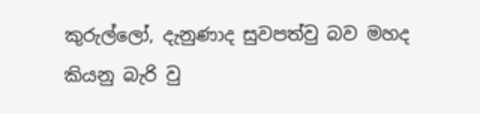කුරුල්ලෝ, දැනුණාද සුවපත්වු බව මහද
කියනු බැරි වු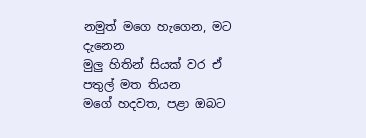නමුත් මගෙ හැගෙන, මට දැනෙන
මුලු හිතින් සියක් වර ඒ පතුල් මත තියන
මගේ හදවත, පළා ඔබට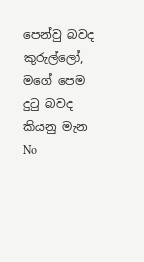පෙන්වු බවද
කුරුල්ලෝ, මගේ පෙම දුටු බවද කියනු මැන
No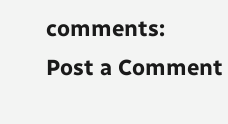comments:
Post a Comment